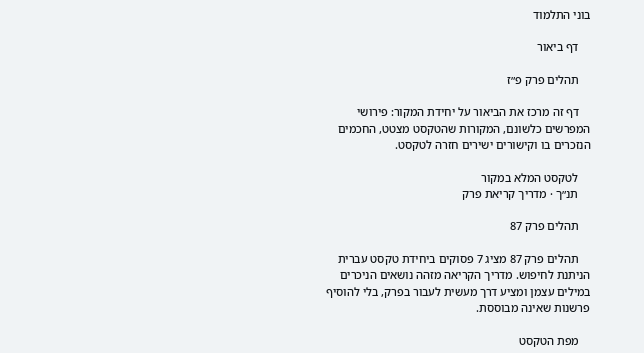בוני התלמוד

    דף ביאור

    תהלים פרק פ״ז

    דף זה מרכז את הביאור על יחידת המקור: פירושי המפרשים כלשונם, המקורות שהטקסט מצטט, החכמים הנזכרים בו וקישורים ישירים חזרה לטקסט.

    לטקסט המלא במקור
    תנ״ך · מדריך קריאת פרק

    תהלים פרק 87

    תהלים פרק 87 מציג 7 פסוקים ביחידת טקסט עברית הניתנת לחיפוש. מדריך הקריאה מזהה נושאים הניכרים במילים עצמן ומציע דרך מעשית לעבור בפרק, בלי להוסיף פרשנות שאינה מבוססת.

    מפת הטקסט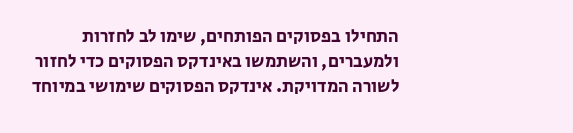התחילו בפסוקים הפותחים, שימו לב לחזרות ולמעברים, והשתמשו באינדקס הפסוקים כדי לחזור לשורה המדויקת. אינדקס הפסוקים שימושי במיוחד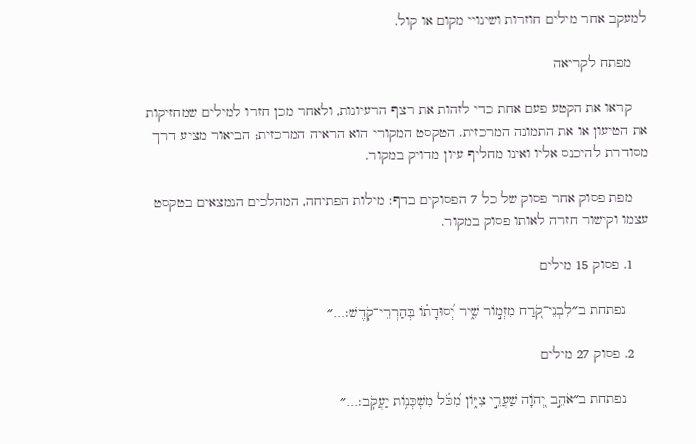למעקב אחר מילים חוזרות ושינויי מקום או קול.

    מפתח לקריאה

    קראו את הקטע פעם אחת כדי לזהות את רצף הרעיונות, ולאחר מכן חזרו למילים שמחזיקות את הטיעון או את התמונה המרכזית. הטקסט המקורי הוא הראיה המרכזית; הביאור מציע דרך מסודרת להיכנס אליו ואינו מחליף עיון מדויק במקור.

    מפת פסוק אחר פסוק של כל 7 הפסוקים בדף: מילות הפתיחה, המהלכים הנמצאים בטקסט עצמו וקישור חזרה לאותו פסוק במקור.

    1. פסוק 15 מילים

      נפתחת ב״לִבְנֵי־קֹ֭רַח מִזְמ֣וֹר שִׁ֑יר יְ֝סוּדָת֗וֹ בְּהַרְרֵי־קֹֽדֶשׁ׃…״

    2. פסוק 27 מילים

      נפתחת ב״אֹהֵ֣ב יְ֭הֹוָה שַׁעֲרֵ֣י צִיּ֑וֹן מִ֝כֹּ֗ל מִשְׁכְּנ֥וֹת יַעֲקֹֽב׃…״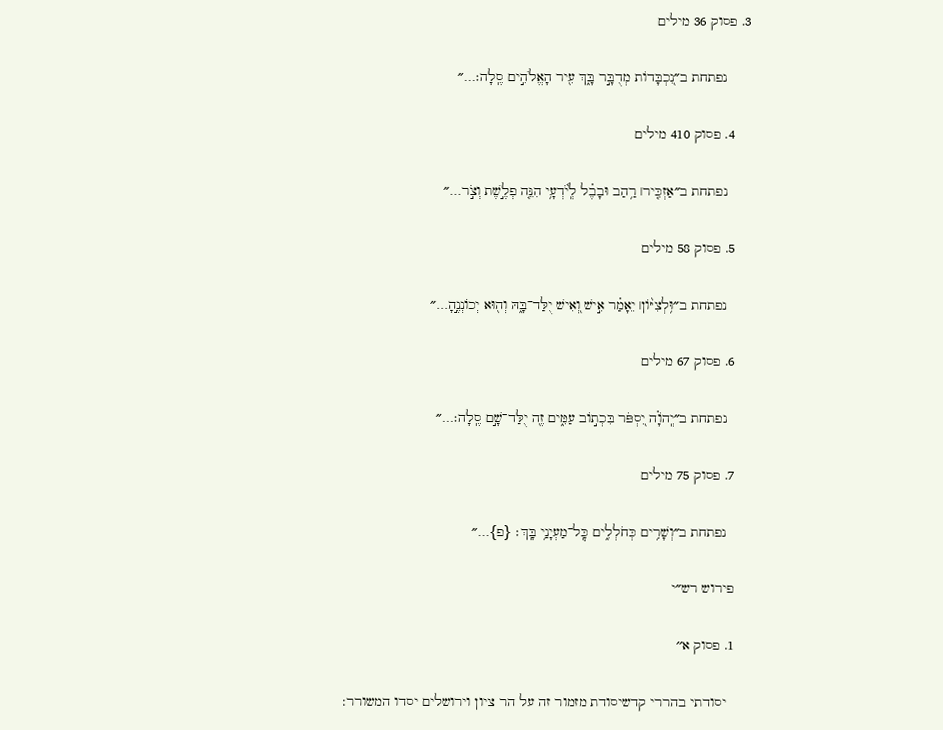3. פסוק 36 מילים

      נפתחת ב״נִ֭כְבָּדוֹת מְדֻבָּ֣ר בָּ֑ךְ עִ֖יר הָאֱלֹהִ֣ים סֶֽלָה׃…״

    4. פסוק 410 מילים

      נפתחת ב״אַזְכִּ֤יר׀ רַ֥הַב וּבָבֶ֗ל לְֽיֹ֫דְעָ֥י הִנֵּ֤ה פְלֶ֣שֶׁת וְצֹ֣ר…״

    5. פסוק 58 מילים

      נפתחת ב״וּ֥לְצִיּ֨וֹן׀ יֵאָמַ֗ר אִ֣ישׁ וְ֭אִישׁ יֻלַּד־בָּ֑הּ וְה֖וּא יְכוֹנְנֶ֣הָ…״

    6. פסוק 67 מילים

      נפתחת ב״יְֽהֹוָ֗ה יִ֭סְפֹּר בִּכְת֣וֹב עַמִּ֑ים זֶ֖ה יֻלַּד־שָׁ֣ם סֶֽלָה׃…״

    7. פסוק 75 מילים

      נפתחת ב״וְשָׁרִ֥ים כְּחֹלְלִ֑ים כׇּֽל־מַעְיָנַ֥י בָּֽךְ׃ {פ}…״

    פירוש רש״י

    1. פסוק א׳׳

      יסודתי בהררי קדשיסודת מזמור זה על הר ציון וירושלים יסדו המשורר: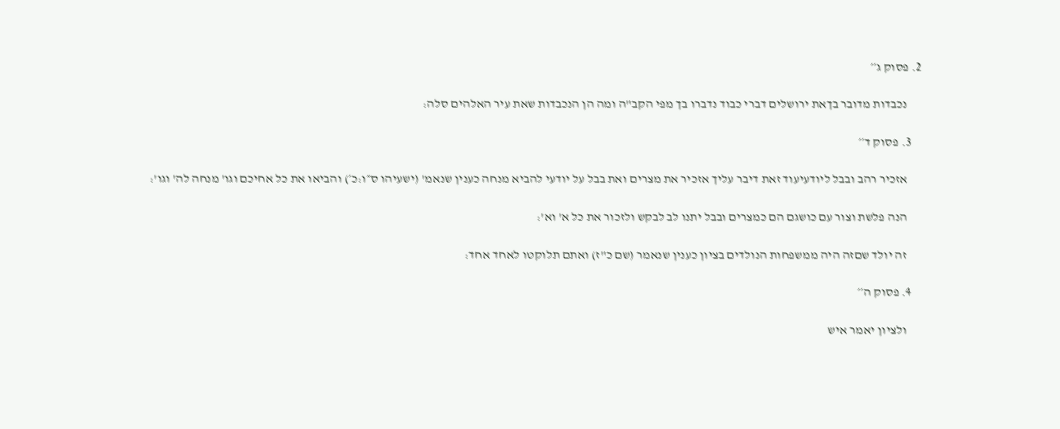2. פסוק ג׳׳

      נכבדות מדובר בךאת ירושלים דברי כבוד נדברו בך מפי הקב"ה ומה הן הנכבדות שאת עיר האלהים סלה:

    3. פסוק ד׳׳

      אזכיר רהב ובבל ליודעיעוד זאת דיבר עליך אזכיר את מצרים ואת בבל על יודעי להביא מנחה כענין שנאמ' (ישעיהו ס״ו:כ׳) והביאו את כל אחיכם וגו' מנחה לה' וגו':

      הנה פלשת וצור עם כושגם הם כמצרים ובבל יתנו לב לבקש ולזכור את כל א' וא':

      זה יולד שםזה היה ממשפחות הנולדים בציון כענין שנאמר (שם כ"ז) ואתם תלוקטו לאחד אחד:

    4. פסוק ה׳׳

      ולציון יאמר איש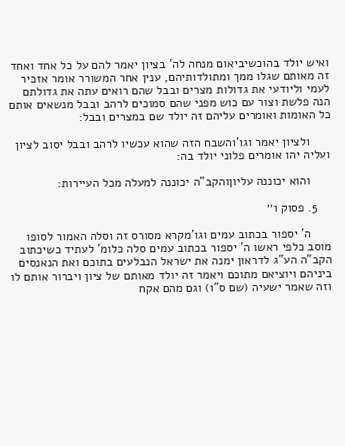ואיש יולד בהוכשיביאום מנחה לה' בציון יאמר להם על כל אחד ואחד זה מאותם שגלו ממך ומתולדותיהם, ענין אחר המשורר אומר אזכיר לעמי וליודעי את גדולות מצרים ובבל שהם רואים עתה את גדולתם הנה פלשת וצור עם כוש מפני שהם סמוכים לרהב ובבל מנשאים אותם כל האומות ואומרים עליהם זה יולד שם במצרים ובבל:

      ולציון יאמר וגו'והשבח הזה שהוא עכשיו לרהב ובבל יסוב לציון ועליה יהו אומרים פלוני יולד בה:

      והוא יכוננה עליוןוהקב"ה יכוננה למעלה מכל העיירות:

    5. פסוק ו׳׳

      ה' יספור בכתוב עמים וגו'מקרא מסורס זה וסלה האמור לסופו מוסב כלפי ראשו ה' יספור בכתוב עמים סלה כלומ' לעתיד כשיכתוב הקב"ה הע"ג לדראון ימנה את ישראל הנבלעים בתוכם ואת הנאנסים ביניהם ויוציאם מתוכם ויאמר זה יולד מאותם של ציון ויברור אותם לו וזה שאמר ישעיה (שם ס"ו) וגם מהם אקח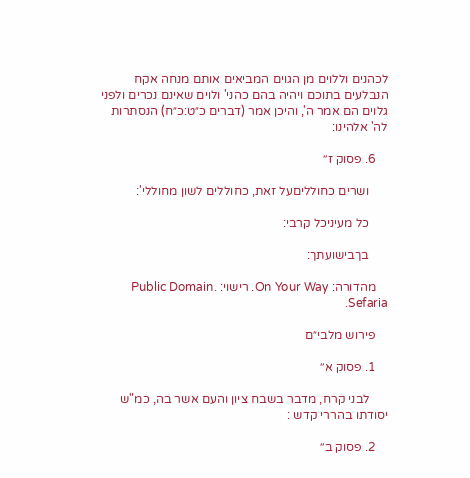לכהנים וללוים מן הגוים המביאים אותם מנחה אקח הנבלעים בתוכם ויהיה בהם כהני' ולוים שאינם נכרים ולפני גלוים הם אמר ה', והיכן אמר (דברים כ״ט:כ״ח) הנסתרות לה' אלהינו:

    6. פסוק ז׳׳

      ושרים כחולליםעל זאת, כחוללים לשון מחוללי':

      כל מעיניכל קרבי:

      בךבישועתך:

    מהדורה: On Your Way. רישוי: Public Domain. Sefaria.

    פירוש מלבי״ם

    1. פסוק א׳׳

      לבני קרח, מדבר בשבח ציון והעם אשר בה, כמ"ש יסודתו בהררי קדש :

    2. פסוק ב׳׳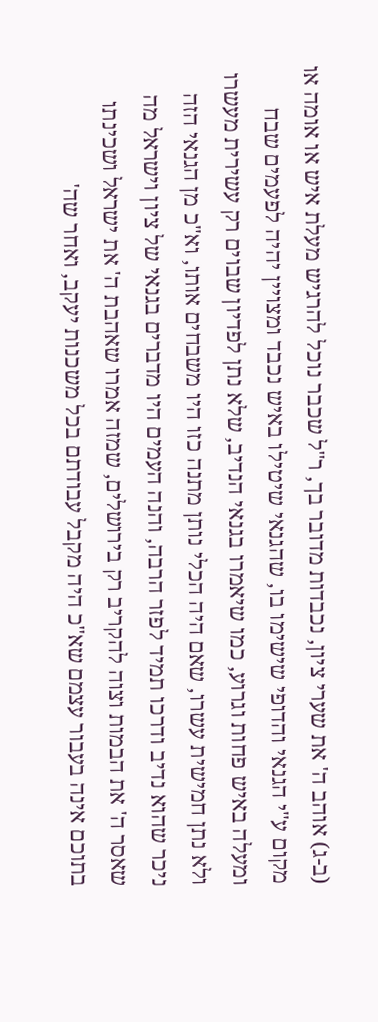(ב-ג) אוהב ה' את שערי ציון, נכבדות מדובר בך, ר"ל שכבר נוכל להרגיש מעלת איש או אומה או מקום ע"י הגנאי והדופי שישימו בו, שהגנאי שיטילו באיש נכבד ומצויין יהיה לפעמים שבח ומעלה באיש פחות וגרוע, כמו שיאמרו בגנאי הנדיב, שלא נתן לפדיון שבוים רק עשירית מעשרו ולא נתן חמישית עשרו, שאם היה הכלי נותן מתנה כזו היו משבחים אותו, וא"כ מן הגנאי הזה ניכר שהוא נדיב ודרכו תמיד לפזר הרבה, והנה העמים היו מדברים בגנאי של ציון וישראל מה שאסר ה' את הבמות וצוה להקריב רק בירושלים, שמזה אמרו שאהבת ה' את ישראל ושכינתו בתוכם אינה בעבור עצמם שא"כ היה מקבל עבודתם בכל משכנות יעקב, ואחר שה'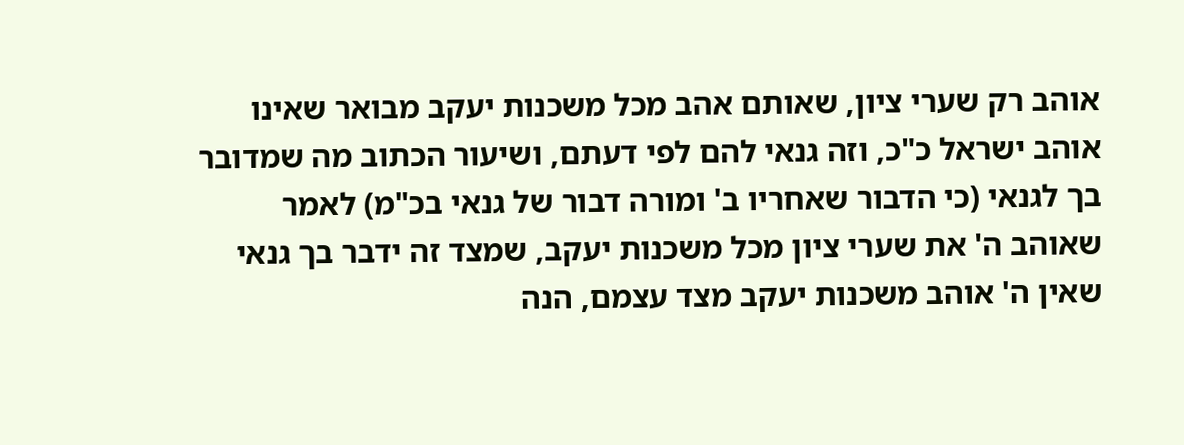אוהב רק שערי ציון, שאותם אהב מכל משכנות יעקב מבואר שאינו אוהב ישראל כ"כ, וזה גנאי להם לפי דעתם, ושיעור הכתוב מה שמדובר בך לגנאי (כי הדבור שאחריו ב' ומורה דבור של גנאי בכ"מ) לאמר שאוהב ה' את שערי ציון מכל משכנות יעקב, שמצד זה ידבר בך גנאי שאין ה' אוהב משכנות יעקב מצד עצמם, הנה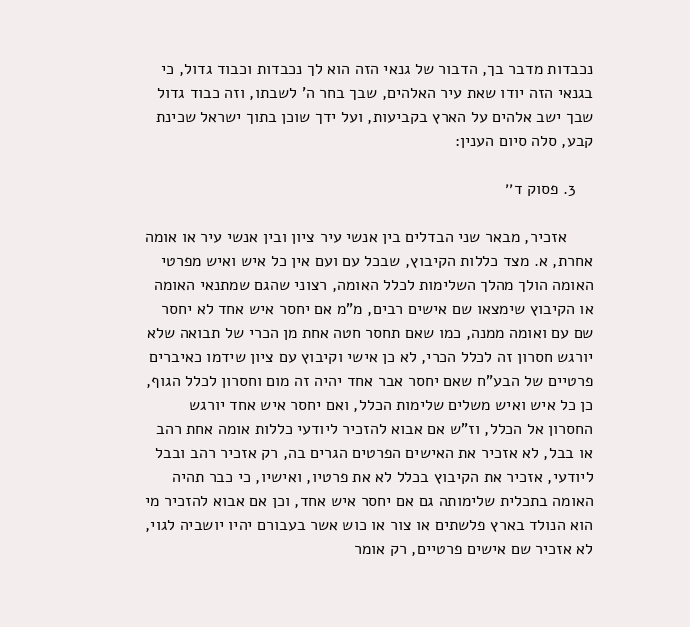נכבדות מדבר בך, הדבור של גנאי הזה הוא לך נכבדות וכבוד גדול, כי בגנאי הזה יודו שאת עיר האלהים, שבך בחר ה' לשבתו, וזה כבוד גדול שבך ישב אלהים על הארץ בקביעות, ועל ידך שוכן בתוך ישראל שכינת קבע, סלה סיום הענין:

    3. פסוק ד׳׳

      אזכיר, מבאר שני הבדלים בין אנשי עיר ציון ובין אנשי עיר או אומה אחרת, א. מצד כללות הקיבוץ, שבכל עם ועם אין כל איש ואיש מפרטי האומה הולך מהלך השלימות לכלל האומה, רצוני שהגם שמתנאי האומה או הקיבוץ שימצאו שם אישים רבים, מ"מ אם יחסר איש אחד לא יחסר שם עם ואומה ממנה, כמו שאם תחסר חטה אחת מן הכרי של תבואה שלא יורגש חסרון זה לכלל הכרי, לא כן אישי וקיבוץ עם ציון שידמו כאיברים פרטיים של הבע"ח שאם יחסר אבר אחד יהיה זה מום וחסרון לכלל הגוף, כן כל איש ואיש משלים שלימות הכלל, ואם יחסר איש אחד יורגש החסרון אל הכלל, וז"ש אם אבוא להזכיר ליודעי כללות אומה אחת רהב או בבל, לא אזכיר את האישים הפרטים הגרים בה, רק אזכיר רהב ובבל ליודעי, אזכיר את הקיבוץ בכלל לא את פרטיו, ואישיו, כי כבר תהיה האומה בתכלית שלימותה גם אם יחסר איש אחד, וכן אם אבוא להזכיר מי הוא הנולד בארץ פלשתים או צור או כוש אשר בעבורם יהיו יושביה לגוי, לא אזכיר שם אישים פרטיים, רק אומר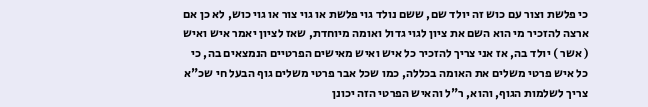כי פלשת וצור עם כוש זה יולד שם, ששם נולד גוי פלשת או גוי צור או גוי כוש, לא כן אם ארצה להזכיר מי הוא השם את ציון לגוי גדול ואומה מיוחדת, שאז לציון יאמר איש ואיש ( אשר ) יולד בה, אז אני צריך להזכיר כל איש ואיש מאישים הפרטיים הנמצאים בה, כי כל איש פרטי משלים את האומה בכללה, כמו שכל אבר פרטי משלים גוף הבעל חי שכ"א צריך לשלמות הגוף, והוא, ר"ל והאיש הפרטי הזה יכונן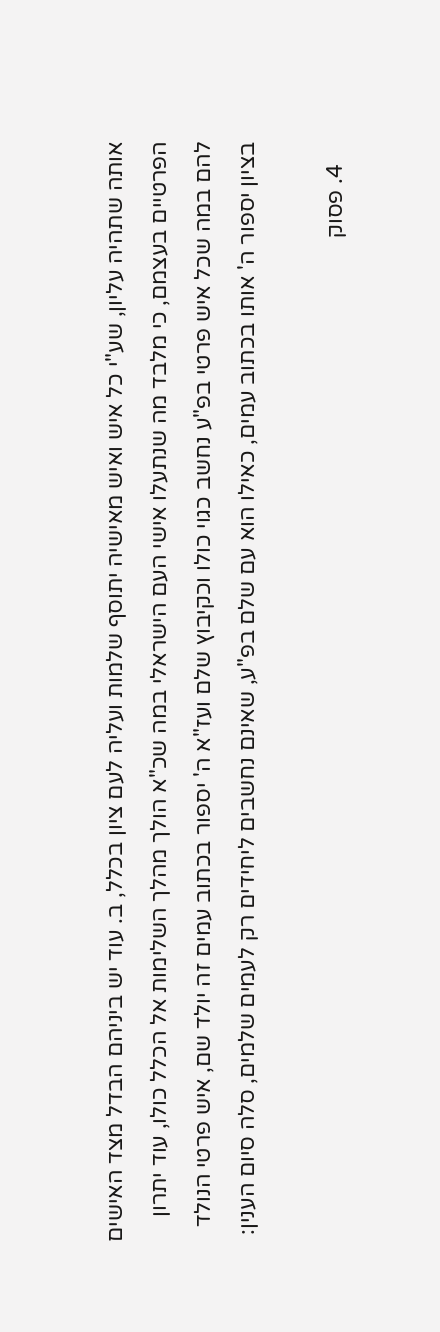אותה שתהיה עליון, שע"י כל איש ואיש מאישיה יתוסף שלמות ועליה לעם ציון בכלל, ב. עוד יש ביניהם הבדל מצד האישים הפרטיים בעצמם, כי מלבד מה שנתעלו אישי העם הישראלי במה שכ"א הולך מהלך השלימות אל הכלל כולו, עוד יתרון להם במה שכל איש פרטי בפ"ע נחשב כגוי כולו וכקיבוץ שלם ועז"א ה' יספור בכתוב עמים זה יולד שם, איש פרטי הנולד בציון יספור ה' אותו בכתוב עמים, כאילו הוא עם שלם בפ"ע, שאינם נחשבים ליחידים רק לעמים שלמים, סלה סיום הענין:

    4. פסוק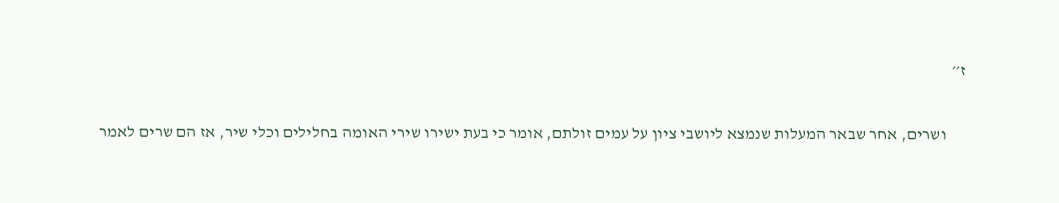ז׳׳

      ושרים, אחר שבאר המעלות שנמצא ליושבי ציון על עמים זולתם, אומר כי בעת ישירו שירי האומה בחלילים וכלי שיר, אז הם שרים לאמר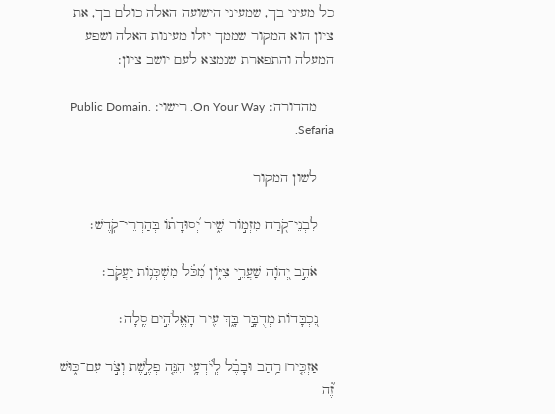כל מעיני בך, שמעיני הישועה האלה כולם בך, את ציון הוא המקור שממך יזלו מעינות האלה ושפע המעלה והתפארת שנמצא לעם יושב ציון:

    מהדורה: On Your Way. רישוי: Public Domain. Sefaria.

    לשון המקור

    לִבְנֵי־קֹ֭רַח מִזְמ֣וֹר שִׁ֑יר יְ֝סוּדָת֗וֹ בְּהַרְרֵי־קֹֽדֶשׁ׃

    אֹהֵ֣ב יְ֭הֹוָה שַׁעֲרֵ֣י צִיּ֑וֹן מִ֝כֹּ֗ל מִשְׁכְּנ֥וֹת יַעֲקֹֽב׃

    נִ֭כְבָּדוֹת מְדֻבָּ֣ר בָּ֑ךְ עִ֖יר הָאֱלֹהִ֣ים סֶֽלָה׃

    אַזְכִּ֤יר׀ רַ֥הַב וּבָבֶ֗ל לְֽיֹ֫דְעָ֥י הִנֵּ֤ה פְלֶ֣שֶׁת וְצֹ֣ר עִם־כּ֑וּשׁ זֶ֝֗ה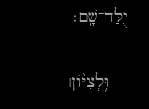יֻלַּד־שָֽׁם׃

    וּ֥לְצִיּ֨וֹן׀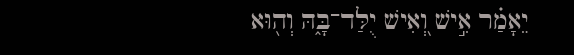יֵאָמַ֗ר אִ֣ישׁ וְ֭אִישׁ יֻלַּד־בָּ֑הּ וְה֖וּא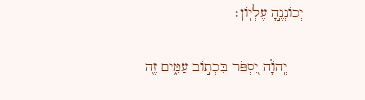יְכוֹנְנֶ֣הָ עֶלְיֽוֹן׃

    יְֽהֹוָ֗ה יִ֭סְפֹּר בִּכְת֣וֹב עַמִּ֑ים זֶ֖ה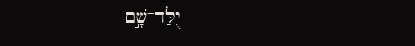יֻלַּד־שָׁ֣ם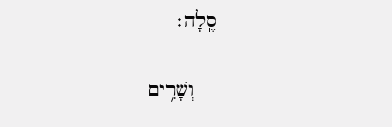סֶֽלָה׃

    וְשָׁרִ֥ים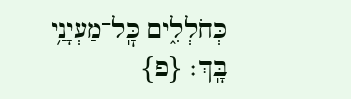כְּחֹלְלִ֑ים כׇּֽל־מַעְיָנַ֥י בָּֽךְ׃ {פ}